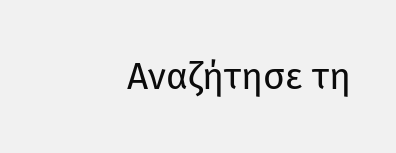Αναζήτησε τη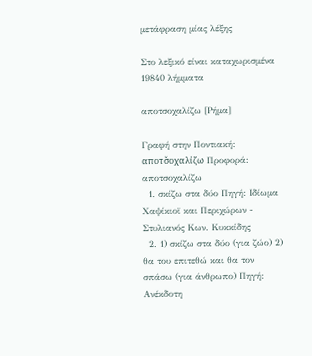μετάφραση μίας λέξης

Στο λεξικό είναι καταχωρισμένα 19840 λήμματα

αποτσοχαλίζω [Ρήμα]

Γραφή στην Ποντιακή: αποτσ̌οχαλίζω Προφορά: αποτσοχαλίζω
  1. σκίζω στα δύο Πηγή: Ιδίωμα Χαψίκιοϊ και Περιχώρων - Στυλιανός Κων. Κυκκίδης
  2. 1) σκίζω στα δύο (για ζώο) 2) θα του επιτεθώ και θα τον σπάσω (για άνθρωπο) Πηγή: Ανέκδοτη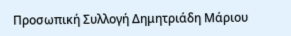Προσωπική Συλλογή Δημητριάδη Μάριου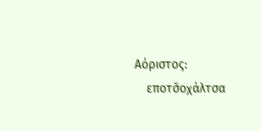Αόριστος:
    εποτσ̌οχάλτσα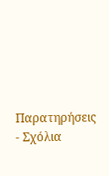Παρατηρήσεις - Σχόλια